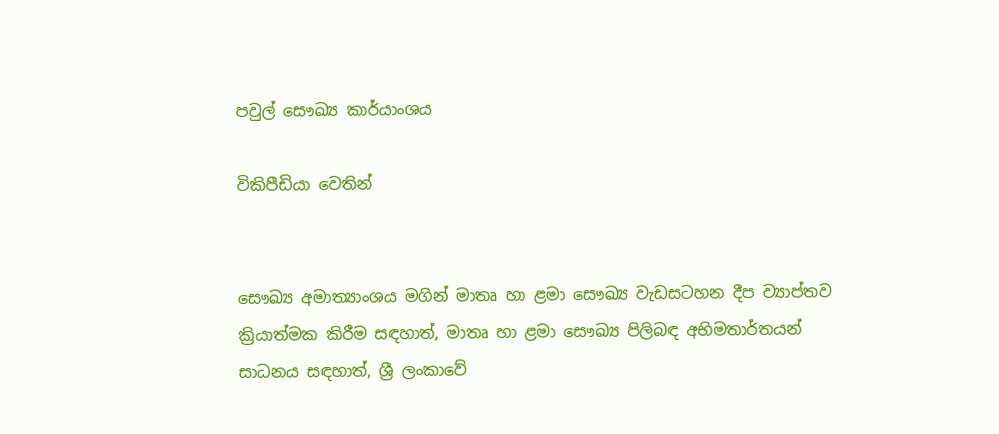පවුල් සෞඛ්‍ය කාර්යාංශය

විකිපීඩියා වෙතින්


සෞඛ්‍ය අමාත්‍යාංශය මගින් මාතෘ හා ළමා සෞඛ්‍ය වැඩසටහන දීප ව්‍යාප්තව ක්‍රියාත්මක කිරීම සඳහාත්, මාතෘ හා ළමා සෞඛ්‍ය පිලිබඳ අභිමතාර්තයන් සාධනය සඳහාත්, ශ්‍රී ලංකාවේ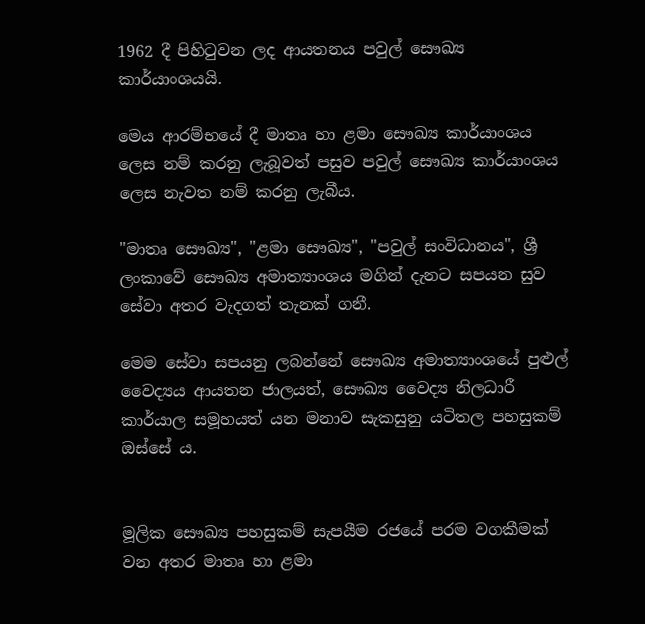1962 දී පිහිටුවන ලද ආයතනය පවුල් සෞඛ්‍ය කාර්යාංශයයි.

මෙය ආරම්භයේ දී මාතෘ හා ළමා සෞඛ්‍ය කාර්යාංශය ලෙස නම් කරනු ලැබූවත් පසුව පවුල් සෞඛ්‍ය කාර්යාංශය ලෙස නැවත නම් කරනු ලැබීය.

"මාතෘ සෞඛ්‍ය", "ළමා සෞඛ්‍ය", "පවුල් සංවිධානය", ශ්‍රී ලංකාවේ සෞඛ්‍ය අමාත්‍යාංශය මගින් දැනට සපයන සුව සේවා අතර වැදගත් තැනක් ගනී.

මෙම සේවා සපයනු ලබන්නේ සෞඛ්‍ය අමාත්‍යාංශයේ පුළුල් වෛද්‍යය ආයතන ජාලයත්, සෞඛ්‍ය වෛද්‍ය නිලධාරී කාර්යාල සමූහයත් යන මනාව සැකසුනු යටිතල පහසුකම් ඔස්සේ ය.


මූලික සෞඛ්‍ය පහසුකම් සැපයීම රජයේ පරම වගකීමක් වන අතර මාතෘ හා ළමා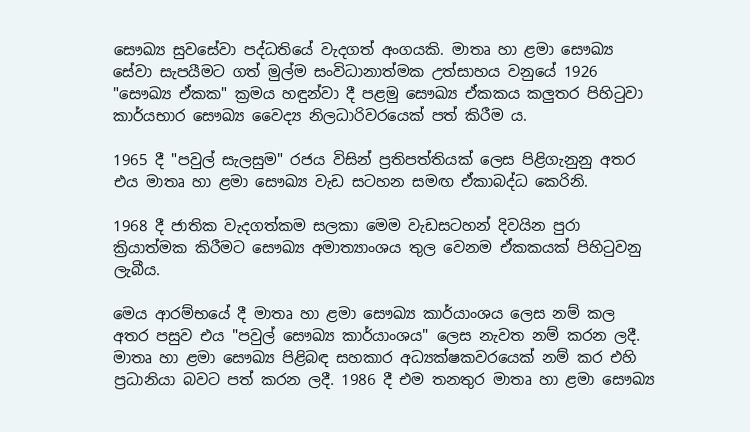සෞඛ්‍ය සුවසේවා පද්ධතියේ වැදගත් අංගයකි. මාතෘ හා ළමා සෞඛ්‍ය සේවා සැපයීමට ගත් මුල්ම සංවිධානාත්මක උත්සාහය වනුයේ 1926 "සෞඛ්‍ය ඒකක" ක්‍රමය හඳුන්වා දී පළමු සෞඛ්‍ය ඒකකය කලුතර පිහිටුවා කාර්යභාර සෞඛ්‍ය වෛද්‍ය නිලධාරිවරයෙක් පත් කිරීම ය.

1965 දී "පවුල් සැලසුම" රජය විසින් ප්‍රතිපත්තියක් ලෙස පිළිගැනුනු අතර එය මාතෘ හා ළමා සෞඛ්‍ය වැඩ සටහන සමඟ ඒකාබද්ධ කෙරිනි.

1968 දී ජාතික වැදගත්කම සලකා මෙම වැඩසටහන් දිවයින පුරා ක්‍රියාත්මක කිරීමට සෞඛ්‍ය අමාත්‍යාංශය තුල වෙනම ඒකකයක් පිහිටුවනු ලැබීය.

මෙය ආරම්භයේ දී මාතෘ හා ළමා සෞඛ්‍ය කාර්යාංශය ලෙස නම් කල අතර පසුව එය "පවුල් සෞඛ්‍ය කාර්යාංශය" ලෙස නැවත නම් කරන ලදී. මාතෘ හා ළමා සෞඛ්‍ය පිළිබඳ සහකාර අධ්‍යක්ෂකවරයෙක් නම් කර එහි ප්‍රධානියා බවට පත් කරන ලදී. 1986 දී එම තනතුර මාතෘ හා ළමා සෞඛ්‍ය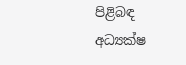පිළිබඳ අධ්‍යක්ෂ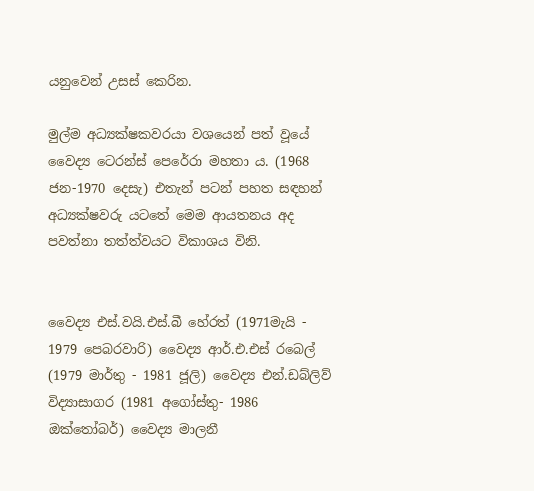යනුවෙන් උසස් කෙරින.

මුල්ම අධ්‍යක්ෂකවරයා වශයෙන් පත් වූයේ වෛද්‍ය ටෙරන්ස් පෙරේරා මහතා ය. (1968 ජන-1970 දෙසැ) එතැන් පටන් පහත සඳහන් අධ්‍යක්ෂවරු යටතේ මෙම ආයතනය අද පවත්නා තත්ත්වයට විකාශය විනි.


වෛද්‍ය එස්.වයි.එස්.බී හේරත් (1971මැයි - 1979 පෙබරවාරි) වෛද්‍ය ආර්.එ.එස් රබෙල් (1979 මාර්තු - 1981 ජූලි) වෛද්‍ය එන්.ඩබ්ලිව් විද්‍යාසාගර (1981 අගෝස්තු- 1986 ඔක්තෝබර්) වෛද්‍ය මාලනී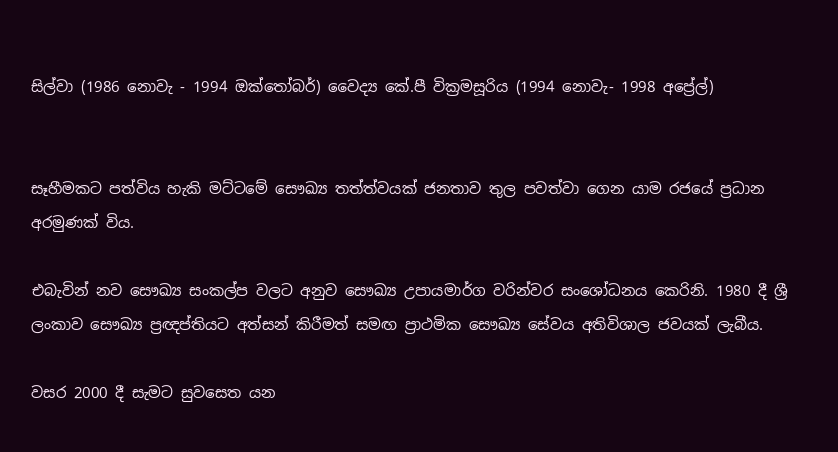සිල්වා (1986 නොවැ - 1994 ඔක්තෝබර්) වෛද්‍ය කේ.පී වික්‍රමසූරිය (1994 නොවැ- 1998 අප්‍රේල්)


සෑහීමකට පත්විය හැකි මට්ටමේ සෞඛ්‍ය තත්ත්වයක් ජනතාව තුල පවත්වා ගෙන යාම රජයේ ප්‍රධාන අරමුණක් විය.

එබැවින් නව සෞඛ්‍ය සංකල්ප වලට අනුව සෞඛ්‍ය උපායමාර්ග වරින්වර සංශෝධනය කෙරිනි. 1980 දී ශ්‍රී ලංකාව සෞඛ්‍ය ප්‍රඥප්තියට අත්සන් කිරීමත් සමඟ ප්‍රාථමික සෞඛ්‍ය සේවය අතිවිශාල ජවයක් ලැබීය.

වසර 2000 දී සැමට සුවසෙත යන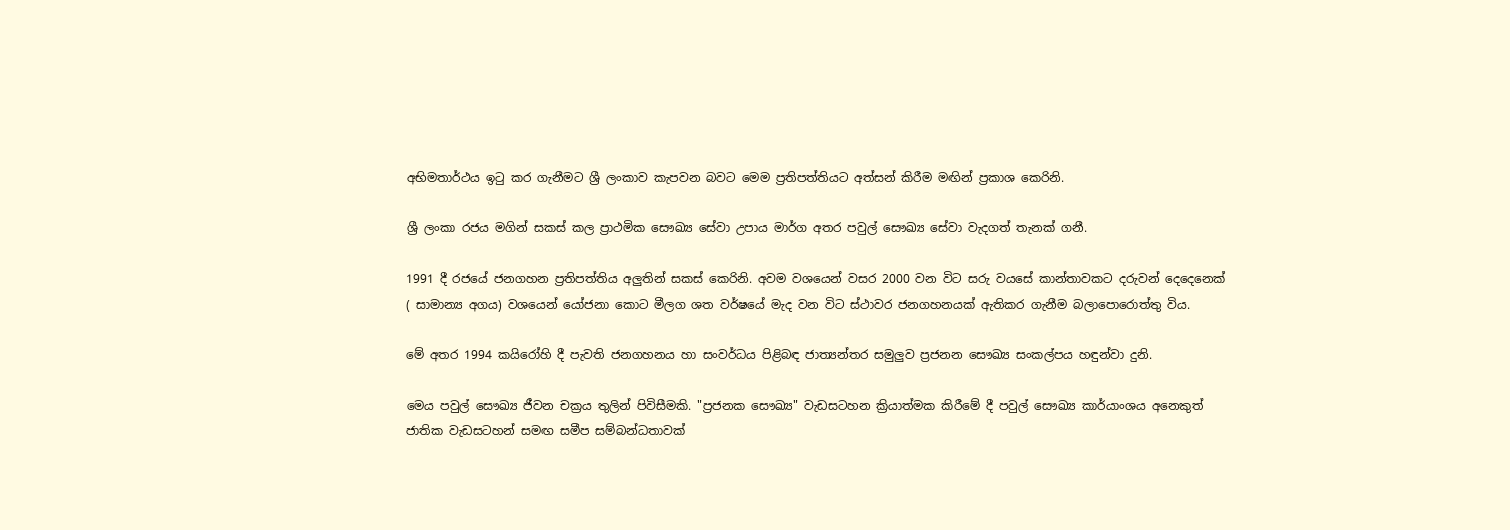අභිමතාර්ථය ඉටු කර ගැනීමට ශ්‍රී ලංකාව කැපවන බවට මෙම ප්‍රතිපත්තියට අත්සන් කිරීම මඟින් ප්‍රකාශ කෙරිනි.

ශ්‍රී ලංකා රජය මගින් සකස් කල ප්‍රාථමික සෞඛ්‍ය සේවා උපාය මාර්ග අතර පවුල් සෞඛ්‍ය සේවා වැදගත් තැනක් ගනී.

1991 දී රජයේ ජනගහන ප්‍රතිපත්තිය අලුතින් සකස් කෙරිනි. අවම වශයෙන් වසර 2000 වන විට සරු වයසේ කාන්තාවකට දරුවන් දෙදෙනෙක් ( සාමාන්‍ය අගය) වශයෙන් යෝජනා කොට මීලග ශත වර්ෂයේ මැද වන විට ස්ථාවර ජනගහනයක් ඇතිකර ගැනීම බලාපොරොත්තු විය.

මේ අතර 1994 කයිරෝහි දී පැවති ජනගහනය හා සංවර්ධය පිළිබඳ ජාත්‍යන්තර සමුලුව ප්‍රජනන සෞඛ්‍ය සංකල්පය හඳුන්වා දුනි.

මෙය පවුල් සෞඛ්‍ය ජීවන චක්‍රය තුලින් පිවිසීමකි. "ප්‍රජනක සෞඛ්‍ය" වැඩසටහන ක්‍රියාත්මක කිරීමේ දී පවුල් සෞඛ්‍ය කාර්යාංශය අනෙකුත් ජාතික වැඩසටහන් සමඟ සමීප සම්බන්ධතාවක්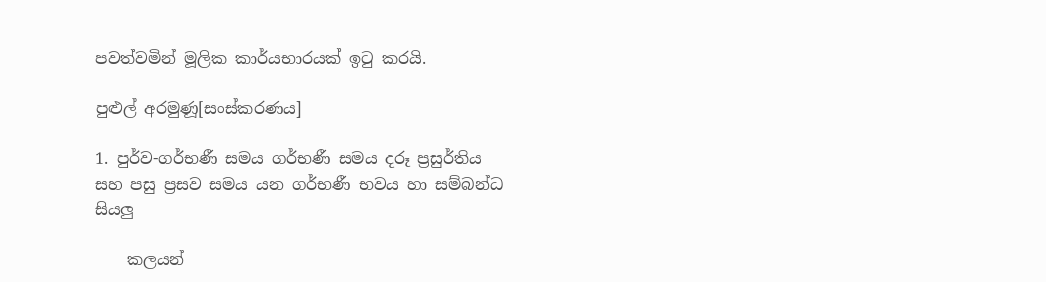පවත්වමින් මූලික කාර්යභාරයක් ඉටු කරයි.

පුළුල් අරමුණූ[සංස්කරණය]

1. පුර්ව-ගර්භණී සමය ගර්භණී සමය දරූ ප්‍රසුර්තිය සහ පසු ප්‍රසව සමය යන ගර්භණී භවය හා සම්බන්ධ සියලු

    කලයන්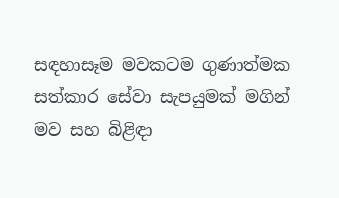සඳහාසෑම මවකටම ගුණාත්මක සත්කාර සේවා සැපයුමක් මගින් මව සහ බිළිඳා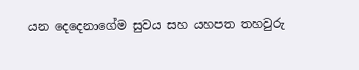යන දෙදෙනාගේම සුවය සහ යහපත තහවුරු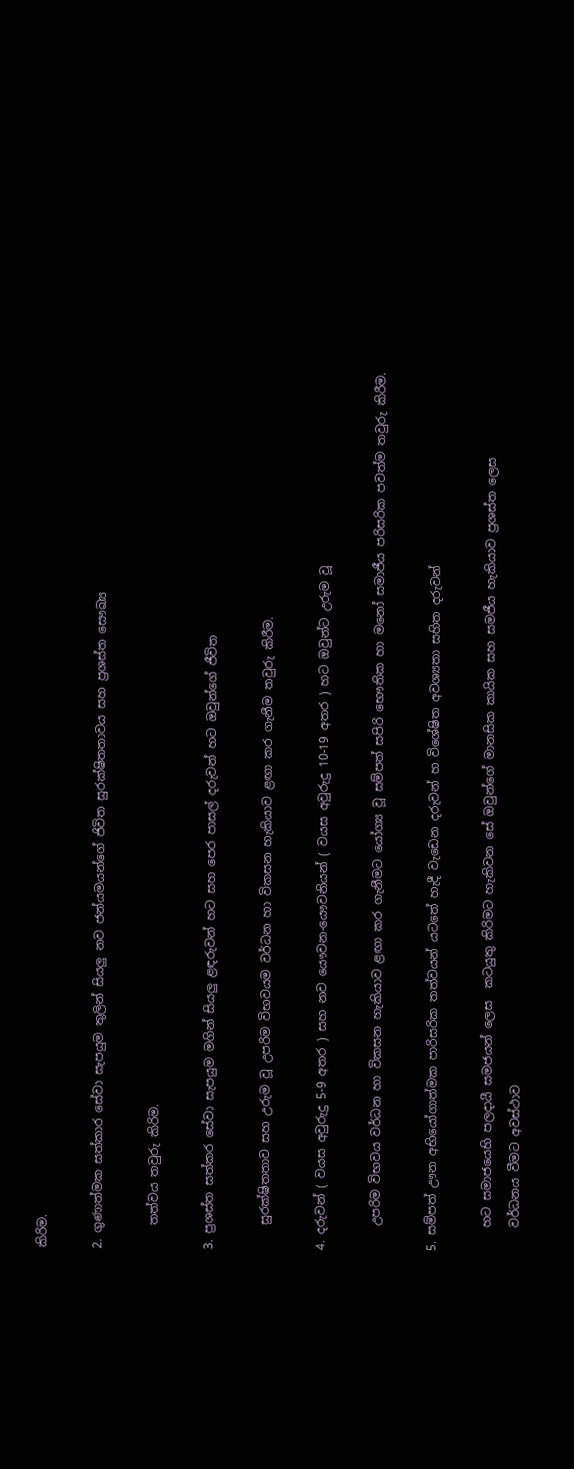කිරිම.

2. ගුණාත්මක සත්කාර සේවා සැපයුම තුලින් සියලු නව ජන්යමයන්ගේ ජිවිත සුරක්ෂිතතාවය සහ ප්‍රශස්ත සෞඛ්‍ය

    තත්වය තවුරු කිරිම.

3. ප්‍රශස්ත සත්කර සේවා සැපයුම මගින් සියලු ළඳරුවන් හට සහ පෙර පාසල් දරුවන් හට ඔවුන්ගේ ජීවිත

    සුරක්ෂිතතාව සහ උරුම වූ උපරිම විභවයම වර්ධන හා විකසන හැකියාව ළඟා කර ගැනීම තවුරු කිරීම.

4. දරුවන් ( වයස අවුරුදු 5-9 අතර ) සහ නව යෞවන-යෞවනියන් ( වයස අවුරුදු 10-19 අතර ) හට ඔවුන්ට උරුම වූ

    උපරිම විභවය වර්ධන හා විකසන හැකියාව ළඟා කර ගැනීමට යෝග්‍ය වූ සම්පත් සපිරි භෞතික හා මනෝ සමාජීය පරිසරික පවත්ම තවුරු කිරීම.

5. සම්පත් ඌන අභියෝගාත්මක පාරිසරික තත්වයන් යටතේ හැදී වැඩෙන දරුවන් හ විශේෂිත අවශ්‍යතා සහිත දරුවන්

    හට සමාජයෙහි පලදායී සමජයන් ලෙස  කටයුතු කිරිමට හැකිවන සේ ඔවුන්ගේ මානසික කායික සහ සමජීය හැකියාව ප්‍රශස්ත ලෙස
    වර්ධනය වීමට අවස්ථාව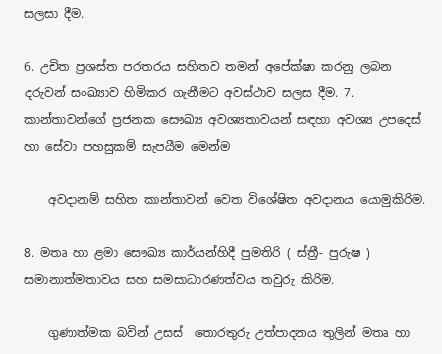සලසා දීම.

6. උචිත ප්‍රශස්ත පරතරය සහිතව තමන් අපේක්ෂා කරනු ලබන දරුවන් සංඛ්‍යාව හිමිකර ගැනීමට අවස්ථාව සලස දීම. 7. කාන්තාවන්ගේ ප්‍රජනක සෞඛ්‍ය අවශ්‍යතාවයන් සඳහා අවශ්‍ය උපදෙස් හා සේවා පහසුකම් සැපයීම මෙන්ම

    අවදානම් සහිත කාන්තාවන් වෙත විශේෂිත අවදානය යොමුකිරිම.

8. මතෘ හා ළමා සෞඛ්‍ය කාර්යන්හිදී පුමතිරි ( ස්ත්‍රී- පුරුෂ ) සමානාත්මතාවය සහ සමසාධාරණත්වය තවුරු කිරිම.

    ගුණාත්මක බවින් උසස්  තොරතුරු උත්පාදනය තුලින් මතෘ හා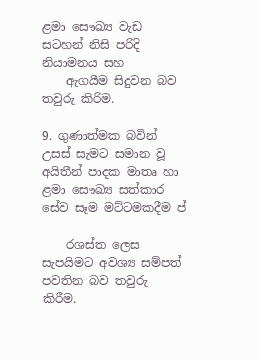ළමා සෞඛ්‍ය වැඩ සටහන් නිසි පරිදි නියාමනය සහ
    ඇගයීම සිදුවන බව තවුරු කිරිම.

9. ගුණාත්මක බවින් උසස් සැමට සමාන වූ අයිතීන් පාදක මාතෘ හා ළමා සෞඛ්‍ය සත්කාර සේව සෑම මට්ටමකදීම ප්‍

    රශස්ත ලෙස සැපයිමට අවශ්‍ය සම්පත් පවතින බව තවුරු කිරීම.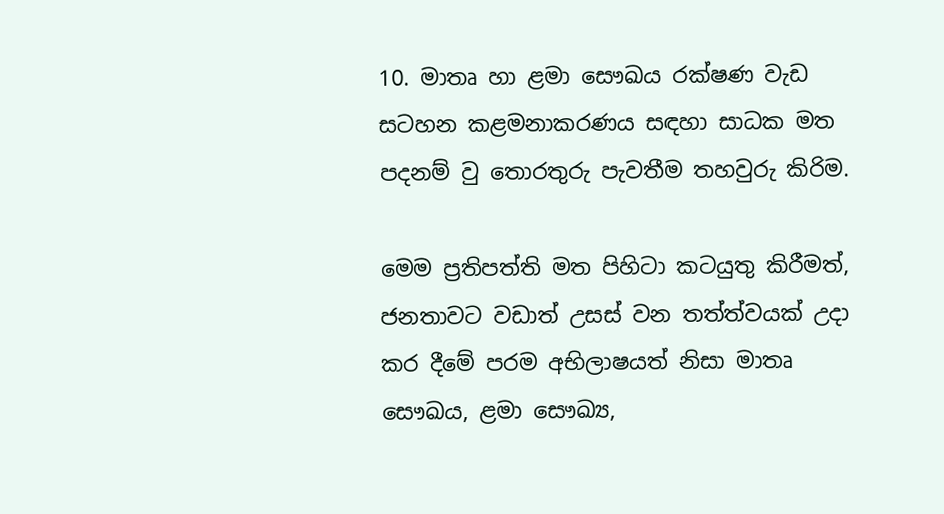10. මාතෘ හා ළමා සෞඛය රක්ෂණ වැඩ සටහන කළමනාකරණය සඳහා සාධක මත පදනම් වු තොරතුරු පැවතීම තහවුරු කිරිම.

මෙම ප්‍රතිපත්ති මත පිහිටා කටයුතු කිරීමත්, ජනතාවට වඩාත් උසස් වන තත්ත්වයක් උදා කර දීමේ පරම අභිලාෂයත් නිසා මාතෘ සෞඛය, ළමා සෞඛ්‍ය,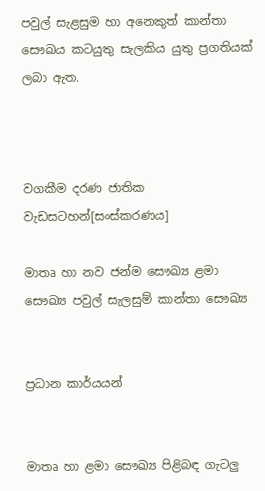පවුල් සැළසුම හා අනෙකුත් කාන්තා සෞඛය කටයුතු සැලකිය යුතු ප්‍රගතියක් ලබා ඇත.



වගකීම දරණ ජාතික වැඩසටහන්[සංස්කරණය]

මාතෘ හා නව ජන්ම සෞඛ්‍ය ළමා සෞඛ්‍ය පවුල් සැලසුම් කාන්තා සෞඛ්‍ය


ප්‍රධාන කාර්යයන්


මාතෘ හා ළමා සෞඛ්‍ය පිළිබඳ ගැටලු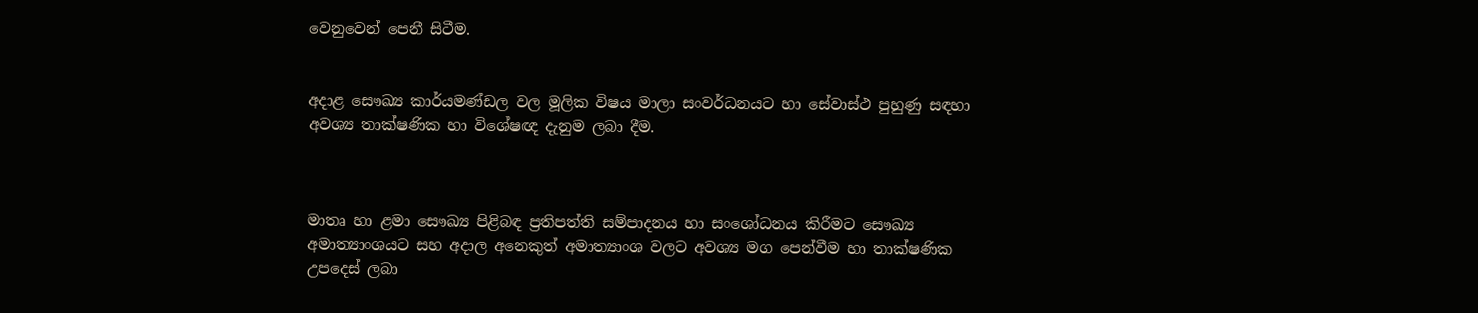වෙනුවෙන් පෙනී සිටීම.


අදාළ සෞඛ්‍ය කාර්යමණ්ඩල වල මූලික විෂය මාලා සංවර්ධනයට හා සේවාස්ථ පුහුණු සඳහා අවශ්‍ය තාක්ෂණික හා විශේෂඥ දැනුම ලබා දීම.



මාතෘ හා ළමා සෞඛ්‍ය පිළිබඳ ප්‍රතිපත්ති සම්පාදනය හා සංශෝධනය කිරීමට සෞඛ්‍ය අමාත්‍යාංශයට සහ අදාල අනෙකුත් අමාත්‍යාංශ වලට අවශ්‍ය මග පෙන්වීම හා තාක්ෂණික උපදෙස් ලබා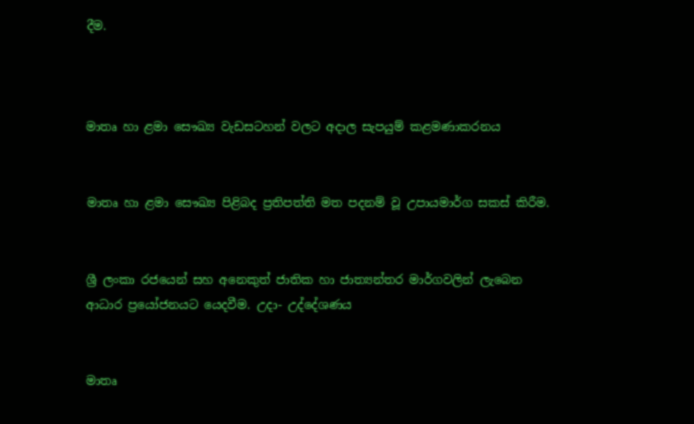දීම.



මාතෘ හා ළමා සෞඛ්‍ය වැඩසටහන් වලට අදාල සැපයුම් කළමණාකරනය


මාතෘ හා ළමා සෞඛ්‍ය පිළිබද ප්‍රතිපත්ති මත පදනම් වූ උපායමාර්ග සකස් කිරීම.


ශ්‍රී ලංකා රජයෙන් සහ අනෙකුත් ජාතික හා ජාත්‍යන්තර මාර්ගවලින් ලැබෙන ආධාර ප්‍රයෝජනයට යෙදවීම. උදා- උද්දේශණය


මාතෘ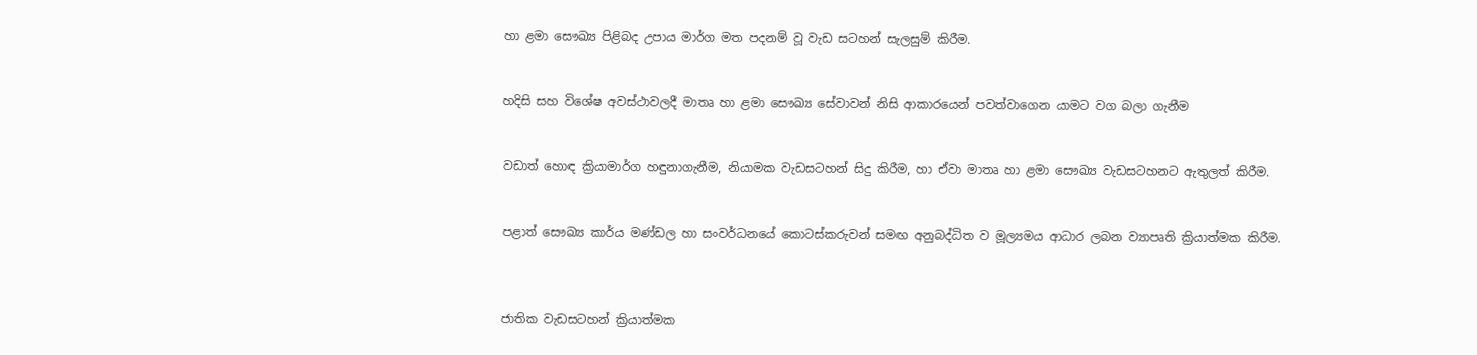හා ළමා සෞඛ්‍ය පිළිබද උපාය මාර්ග මත පදනම් වූ වැඩ සටහන් සැලසුම් කිරීම.


හදිසි සහ විශේෂ අවස්ථාවලදී මාතෘ හා ළමා සෞඛ්‍ය සේවාවන් නිසි ආකාරයෙන් පවත්වාගෙන යාමට වග බලා ගැනීම


වඩාත් හොඳ ක්‍රියාමාර්ග හඳුනාගැනීම, නියාමක වැඩසටහන් සිදු කිරීම, හා ඒවා මාතෘ හා ළමා සෞඛ්‍ය වැඩසටහනට ඇතුලත් කිරීම.


පළාත් සෞඛ්‍ය කාර්ය මණ්ඩල හා සංවර්ධනයේ කොටස්කරුවන් සමඟ අනුබද්ධිත ව මූල්‍යමය ආධාර ලබන ව්‍යාපෘති ක්‍රියාත්මක කිරීම.



ජාතික වැඩසටහන් ක්‍රියාත්මක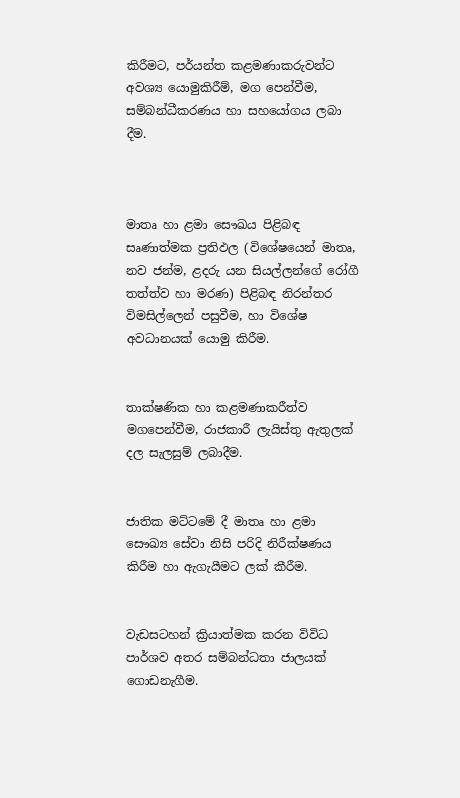කිරීමට, පර්යන්ත කළමණාකරුවන්ට අවශ්‍ය යොමුකිරීම්, මග පෙන්වීම, සම්බන්ධීකරණය හා සහයෝගය ලබා දීම.



මාතෘ හා ළමා සෞඛය පිළිබඳ සෘණාත්මක ප්‍රතිඵල (විශේෂයෙන් මාතෘ, නව ජන්ම, ළදරු යන සියල්ලන්ගේ රෝගී තත්ත්ව හා මරණ) පිළිබඳ නිරන්තර විමසිල්ලෙන් පසුවීම, හා විශේෂ අවධානයක් යොමු කිරීම.


තාක්ෂණික හා කළමණාකරීත්ව මගපෙන්වීම, රාජකාරී ලැයිස්තු ඇතුලක් දල සැලසුම් ලබාදීම.


ජාතික මට්ටමේ දී මාතෘ හා ළමා සෞඛ්‍ය සේවා නිසි පරිදි නිරීක්ෂණය කිරීම හා ඇගැයීමට ලක් කීරීම.


වැඩසටහන් ක්‍රියාත්මක කරන විවිධ පාර්ශව අතර සම්බන්ධතා ජාලයක් ගොඩනැගීම.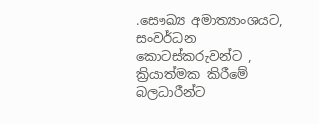.සෞඛ්‍ය අමාත්‍යාංශයට, සංවර්ධන කොටස්කරුවන්ට , ක්‍රියාත්මක කිරීමේ බලධාරීන්ට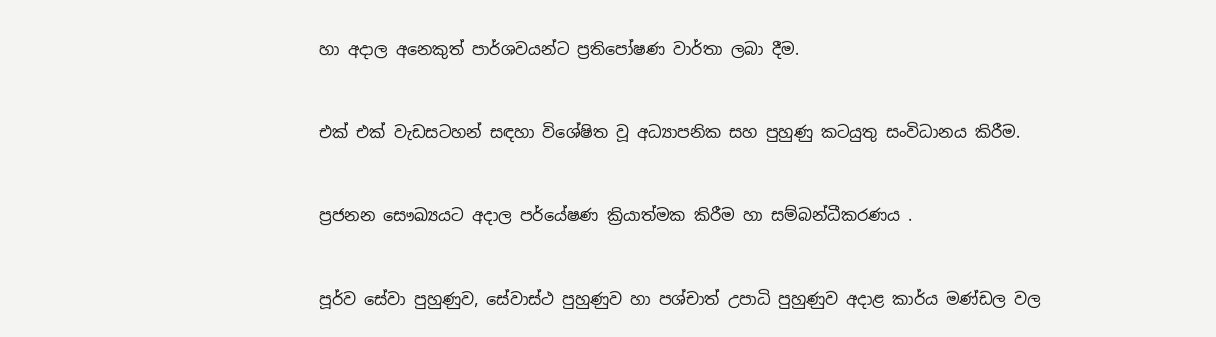හා අදාල අනෙකුත් පාර්ශවයන්ට ප්‍රතිපෝෂණ වාර්තා ලබා දීම.


එක් එක් වැඩසටහන් සඳහා විශේෂිත වූ අධ්‍යාපනික සහ පුහුණු කටයුතු සංවිධානය කිරීම.


ප්‍රජනන සෞඛ්‍යයට අදාල පර්යේෂණ ක්‍රියාත්මක කිරීම හා සම්බන්ධීකරණය .


පූර්ව සේවා පුහුණුව, සේවාස්ථ පුහුණුව හා පශ්චාත් උපාධි පුහුණුව අදාළ කාර්ය මණ්ඩල වල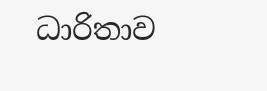ධාරිතාව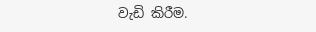වැඩි කිරීම.